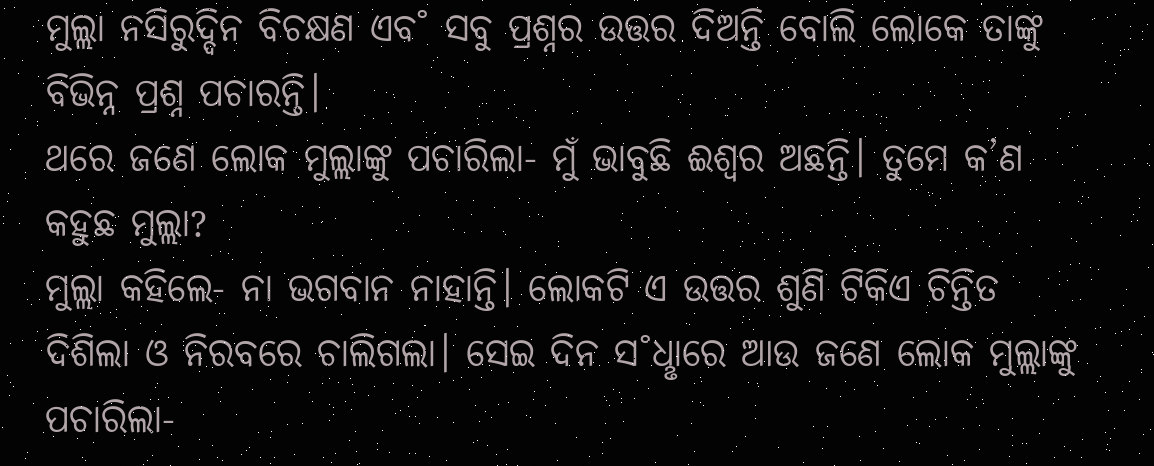ମୁଲ୍ଲା ନସିରୁଦ୍ଦିନ ବିଚକ୍ଷଣ ଏବ˚ ସବୁ ପ୍ରଶ୍ନର ଉତ୍ତର ଦିଅନ୍ତି ବୋଲି ଲୋକେ ତାଙ୍କୁ ବିଭିନ୍ନ ପ୍ରଶ୍ନ ପଚାରନ୍ତି।
ଥରେ ଜଣେ ଲୋକ ମୁଲ୍ଲାଙ୍କୁ ପଚାରିଲା- ମୁଁ ଭାବୁଛି ଈଶ୍ବର ଅଛନ୍ତି। ତୁମେ କ’ଣ କହୁଛ ମୁଲ୍ଲା?
ମୁଲ୍ଲା କହିଲେ- ନା ଭଗବାନ ନାହାନ୍ତି। ଲୋକଟି ଏ ଉତ୍ତର ଶୁଣି ଟିକିଏ ଚିନ୍ତିତ ଦିଶିଲା ଓ ନିରବରେ ଚାଲିଗଲା। ସେଇ ଦିନ ସ˚ଧୢାରେ ଆଉ ଜଣେ ଲୋକ ମୁଲ୍ଲାଙ୍କୁ ପଚାରିଲା-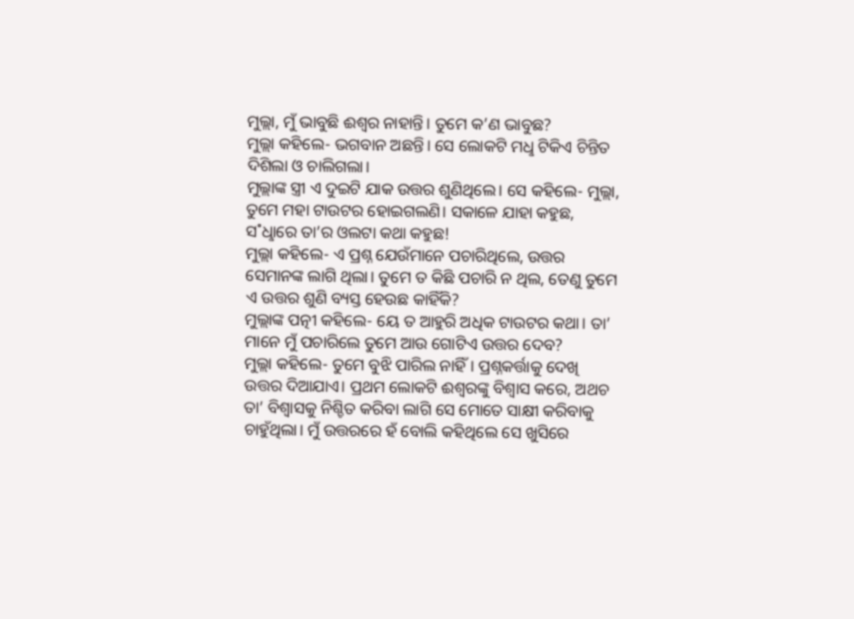ମୁଲ୍ଲା, ମୁଁ ଭାବୁଛି ଈଶ୍ବର ନାହାନ୍ତି। ତୁମେ କ’ଣ ଭାବୁଛ?
ମୁଲ୍ଲା କହିଲେ- ଭଗବାନ ଅଛନ୍ତି। ସେ ଲୋକଟି ମଧୢ ଟିକିଏ ଚିନ୍ତିତ ଦିଶିଲା ଓ ଚାଲିଗଲା।
ମୁଲ୍ଲାଙ୍କ ସ୍ତ୍ରୀ ଏ ଦୁଇଟି ଯାକ ଉତ୍ତର ଶୁଣିଥିଲେ। ସେ କହିଲେ- ମୁଲ୍ଲା, ତୁମେ ମହା ଟାଉଟର ହୋଇଗଲଣି। ସକାଳେ ଯାହା କହୁଛ, ସ˚ଧୢାରେ ତା’ର ଓଲଟା କଥା କହୁଛ!
ମୁଲ୍ଲା କହିଲେ- ଏ ପ୍ରଶ୍ନ ଯେଉଁମାନେ ପଚାରିଥିଲେ, ଉତ୍ତର ସେମାନଙ୍କ ଲାଗି ଥିଲା। ତୁମେ ତ କିଛି ପଚାରି ନ ଥିଲ, ତେଣୁ ତୁମେ ଏ ଉତ୍ତର ଶୁଣି ବ୍ୟସ୍ତ ହେଉଛ କାହିଁକି?
ମୁଲ୍ଲାଙ୍କ ପତ୍ନୀ କହିଲେ- ୟେ ତ ଆହୁରି ଅଧିକ ଟାଉଟର କଥା। ତା’ ମାନେ ମୁଁ ପଚାରିଲେ ତୁମେ ଆଉ ଗୋଟିଏ ଉତ୍ତର ଦେବ?
ମୁଲ୍ଲା କହିଲେ- ତୁମେ ବୁଝି ପାରିଲ ନାହିଁ। ପ୍ରଶ୍ନକର୍ତ୍ତାକୁ ଦେଖି ଉତ୍ତର ଦିଆଯାଏ। ପ୍ରଥମ ଲୋକଟି ଈଶ୍ବରଙ୍କୁ ବିଶ୍ବାସ କରେ, ଅଥଚ ତା’ ବିଶ୍ବାସକୁ ନିଶ୍ଚିତ କରିବା ଲାଗି ସେ ମୋତେ ସାକ୍ଷୀ କରିବାକୁ ଚାହୁଁଥିଲା। ମୁଁ ଉତ୍ତରରେ ହଁ ବୋଲି କହିଥିଲେ ସେ ଖୁସିରେ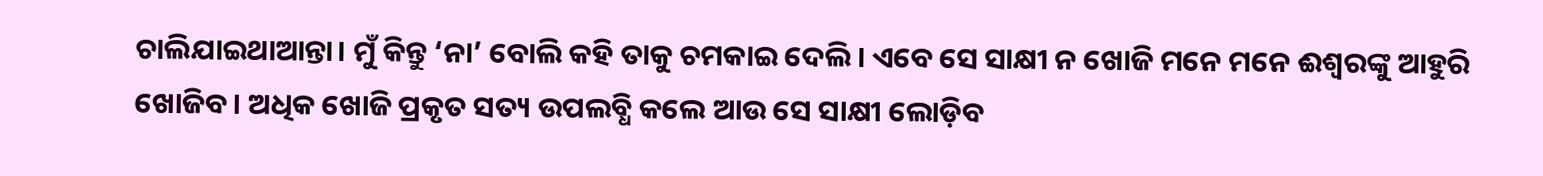ଚାଲିଯାଇଥାଆନ୍ତା। ମୁଁ କିନ୍ତୁ ‘ନା’ ବୋଲି କହି ତାକୁ ଚମକାଇ ଦେଲି। ଏବେ ସେ ସାକ୍ଷୀ ନ ଖୋଜି ମନେ ମନେ ଈଶ୍ବରଙ୍କୁ ଆହୁରି ଖୋଜିବ। ଅଧିକ ଖୋଜି ପ୍ରକୃତ ସତ୍ୟ ଉପଲବ୍ଧି କଲେ ଆଉ ସେ ସାକ୍ଷୀ ଲୋଡ଼ିବ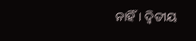ନାହିଁ। ଦ୍ବିତୀୟ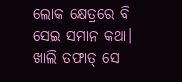ଲୋକ କ୍ଷେତ୍ରରେ ବି ସେଇ ସମାନ କଥା। ଖାଲି ତଫାତ୍ ସେ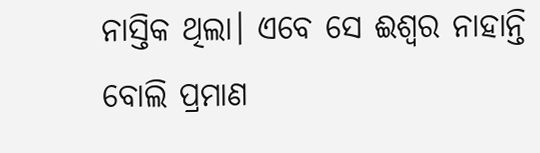ନାସ୍ତିକ ଥିଲା। ଏବେ ସେ ଈଶ୍ବର ନାହାନ୍ତି ବୋଲି ପ୍ରମାଣ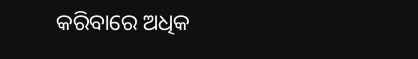କରିବାରେ ଅଧିକ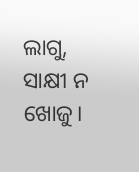ଲାଗୁ, ସାକ୍ଷୀ ନ ଖୋଜୁ।